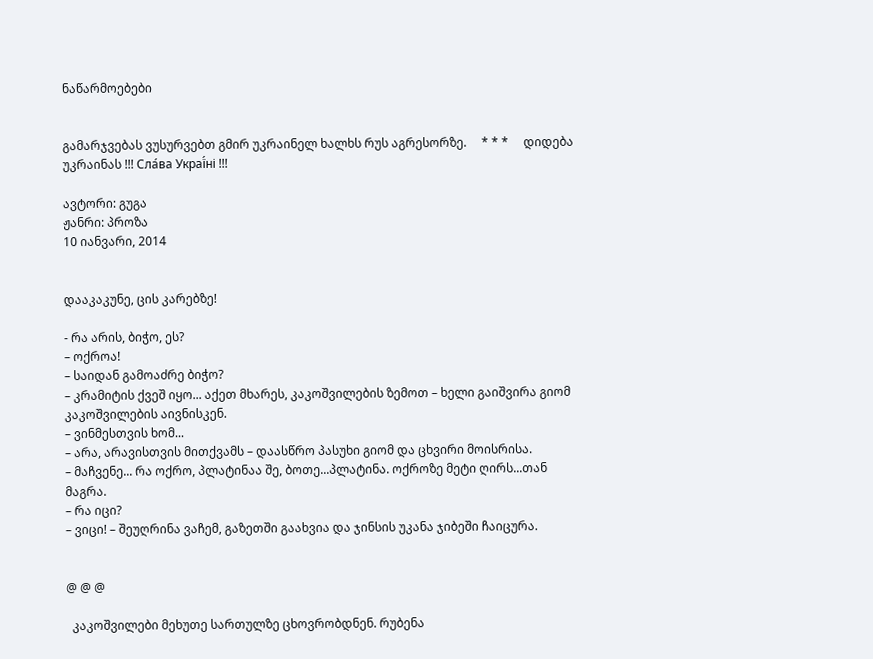ნაწარმოებები


გამარჯვებას ვუსურვებთ გმირ უკრაინელ ხალხს რუს აგრესორზე.     * * *     დიდება უკრაინას !!! Сла́ва Украї́ні !!!

ავტორი: გუგა
ჟანრი: პროზა
10 იანვარი, 2014


დააკაკუნე, ცის კარებზე!

- რა არის, ბიჭო, ეს?
– ოქროა!
– საიდან გამოაძრე ბიჭო?
– კრამიტის ქვეშ იყო... აქეთ მხარეს, კაკოშვილების ზემოთ – ხელი გაიშვირა გიომ კაკოშვილების აივნისკენ.
– ვინმესთვის ხომ...
– არა, არავისთვის მითქვამს – დაასწრო პასუხი გიომ და ცხვირი მოისრისა.
– მაჩვენე... რა ოქრო, პლატინაა შე, ბოთე...პლატინა. ოქროზე მეტი ღირს...თან მაგრა.
– რა იცი?
– ვიცი! – შეუღრინა ვაჩემ, გაზეთში გაახვია და ჯინსის უკანა ჯიბეში ჩაიცურა.


@ @ @

  კაკოშვილები მეხუთე სართულზე ცხოვრობდნენ. რუბენა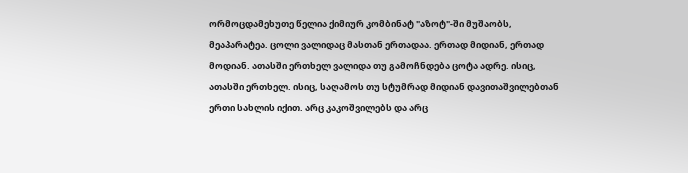ორმოცდამეხუთე წელია ქიმიურ კომბინატ "აზოტ"-ში მუშაობს, მეაპარატეა. ცოლი ვალიდაც მასთან ერთადაა. ერთად მიდიან, ერთად მოდიან. ათასში ერთხელ ვალიდა თუ გამოჩნდება ცოტა ადრე. ისიც, ათასში ერთხელ. ისიც, საღამოს თუ სტუმრად მიდიან დავითაშვილებთან ერთი სახლის იქით. არც კაკოშვილებს და არც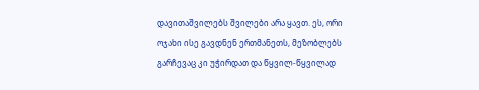დავითაშვილებს შვილები არა ყავთ. ეს, ორი ოჯახი ისე გავდნენ ერთმანეთს, მეზობლებს გარჩევაც კი უჭირდათ და წყვილ-წყვილად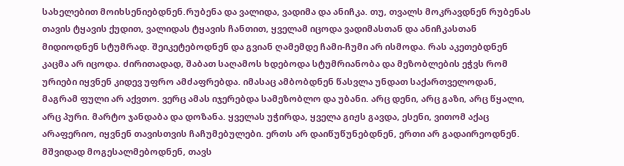სახელებით მოიხსენიებდნენ.რუბენა და ვალიდა, ვადიმა და ანიჩკა. თუ, თვალს მოკრავდნენ რუბენას თავის ტყავის ქუდით, ვალიდას ტყავის ჩანთით, ყველამ იცოდა ვადიმასთან და ანიჩკასთან მიდიოდნენ სტუმრად. შეიკეტებოდნენ და გვიან ღამემდე ჩამი-ჩუმი არ ისმოდა. რას აკეთებდნენ კაცმა არ იცოდა. ძირითადად, შაბათ საღამოს ხდებოდა სტუმრიანობა და მეზობლების ეჭვს რომ ურიები იყვნენ კიდევ უფრო ამძაფრებდა. იმასაც ამბობდნენ წასვლა უნდათ საქართველოდან, მაგრამ ფული არ აქვთო. ვერც ამას იჯერებდა სამეზობლო და უბანი. არც დენი, არც გაზი, არც წყალი, არც პური. მარტო ჯანდაბა და დოზანა. ყველას უჭირდა, ყველა გიჟს გავდა, ესენი, ვითომ აქაც არაფერიო, იყვნენ თავისთვის ჩაჩუმებულები. ერთს არ დაიწუწუნებდნენ, ერთი არ გადაირეოდნენ. მშვიდად მოგესალმებოდნენ, თავს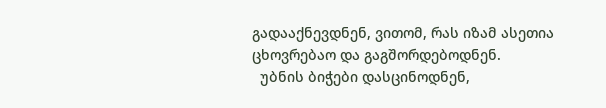გადააქნევდნენ, ვითომ, რას იზამ ასეთია ცხოვრებაო და გაგშორდებოდნენ.
  უბნის ბიჭები დასცინოდნენ,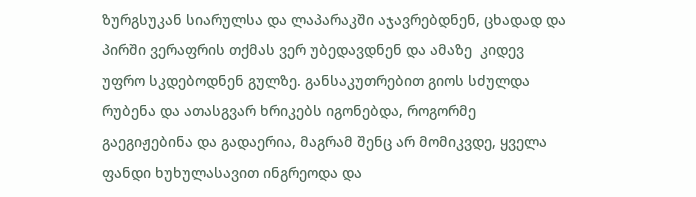ზურგსუკან სიარულსა და ლაპარაკში აჯავრებდნენ, ცხადად და პირში ვერაფრის თქმას ვერ უბედავდნენ და ამაზე  კიდევ უფრო სკდებოდნენ გულზე. განსაკუთრებით გიოს სძულდა რუბენა და ათასგვარ ხრიკებს იგონებდა, როგორმე გაეგიჟებინა და გადაერია, მაგრამ შენც არ მომიკვდე, ყველა ფანდი ხუხულასავით ინგრეოდა და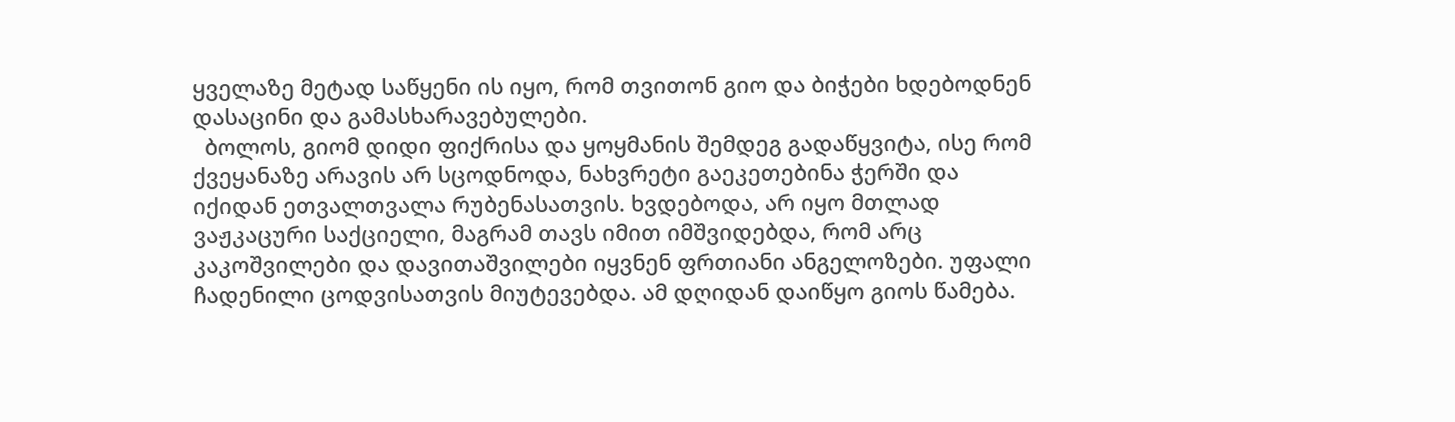ყველაზე მეტად საწყენი ის იყო, რომ თვითონ გიო და ბიჭები ხდებოდნენ დასაცინი და გამასხარავებულები.
  ბოლოს, გიომ დიდი ფიქრისა და ყოყმანის შემდეგ გადაწყვიტა, ისე რომ ქვეყანაზე არავის არ სცოდნოდა, ნახვრეტი გაეკეთებინა ჭერში და იქიდან ეთვალთვალა რუბენასათვის. ხვდებოდა, არ იყო მთლად ვაჟკაცური საქციელი, მაგრამ თავს იმით იმშვიდებდა, რომ არც კაკოშვილები და დავითაშვილები იყვნენ ფრთიანი ანგელოზები. უფალი ჩადენილი ცოდვისათვის მიუტევებდა. ამ დღიდან დაიწყო გიოს წამება.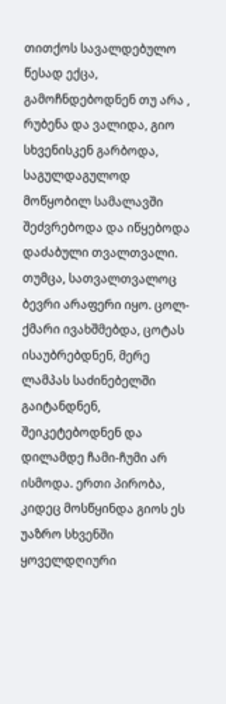თითქოს სავალდებულო წესად ექცა, გამოჩნდებოდნენ თუ არა , რუბენა და ვალიდა, გიო  სხვენისკენ გარბოდა, საგულდაგულოდ მოწყობილ სამალავში შეძვრებოდა და იწყებოდა დაძაბული თვალთვალი. თუმცა, სათვალთვალოც ბევრი არაფერი იყო. ცოლ-ქმარი ივახშმებდა, ცოტას ისაუბრებდნენ, მერე ლამპას საძინებელში გაიტანდნენ, შეიკეტებოდნენ და დილამდე ჩამი-ჩუმი არ  ისმოდა. ერთი პირობა, კიდეც მოსწყინდა გიოს ეს უაზრო სხვენში ყოველდღიური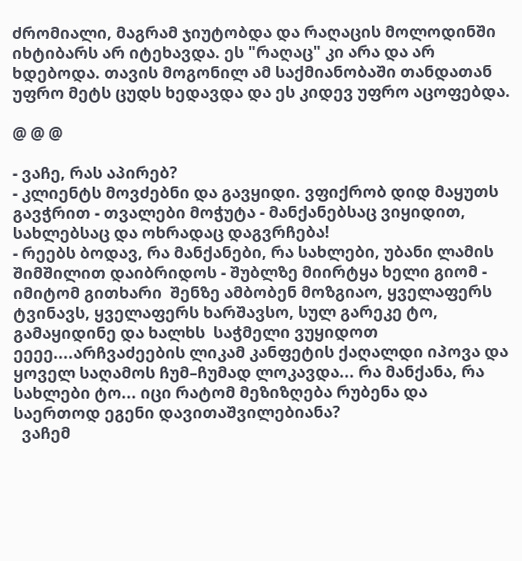ძრომიალი, მაგრამ ჯიუტობდა და რაღაცის მოლოდინში იხტიბარს არ იტეხავდა. ეს "რაღაც" კი არა და არ ხდებოდა. თავის მოგონილ ამ საქმიანობაში თანდათან უფრო მეტს ცუდს ხედავდა და ეს კიდევ უფრო აცოფებდა.

@ @ @

- ვაჩე, რას აპირებ?
- კლიენტს მოვძებნი და გავყიდი. ვფიქრობ დიდ მაყუთს გავჭრით - თვალები მოჭუტა - მანქანებსაც ვიყიდით, სახლებსაც და ოხრადაც დაგვრჩება!
- რეებს ბოდავ, რა მანქანები, რა სახლები, უბანი ლამის შიმშილით დაიბრიდოს - შუბლზე მიირტყა ხელი გიომ - იმიტომ გითხარი  შენზე ამბობენ მოზგიაო, ყველაფერს ტვინავს, ყველაფერს ხარშავსო, სულ გარეკე ტო, გამაყიდინე და ხალხს  საჭმელი ვუყიდოთ ეეეე....არჩვაძეების ლიკამ კანფეტის ქაღალდი იპოვა და ყოველ საღამოს ჩუმ–ჩუმად ლოკავდა... რა მანქანა, რა სახლები ტო... იცი რატომ მეზიზღება რუბენა და საერთოდ ეგენი დავითაშვილებიანა?
  ვაჩემ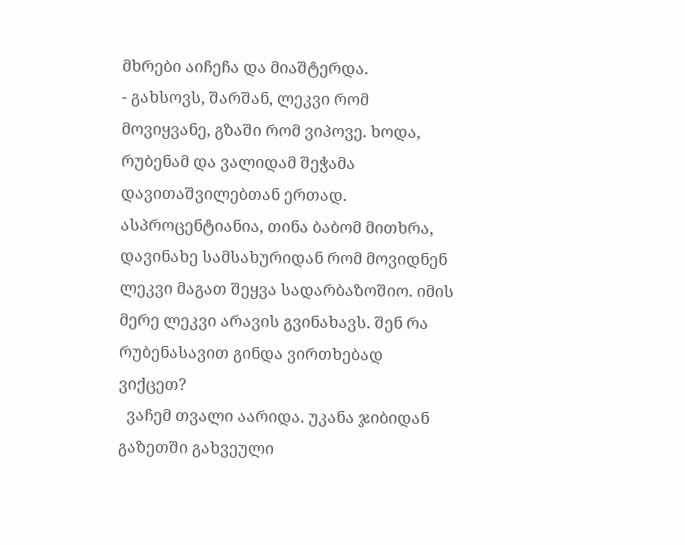მხრები აიჩეჩა და მიაშტერდა.
- გახსოვს, შარშან, ლეკვი რომ მოვიყვანე, გზაში რომ ვიპოვე. ხოდა, რუბენამ და ვალიდამ შეჭამა დავითაშვილებთან ერთად. ასპროცენტიანია, თინა ბაბომ მითხრა, დავინახე სამსახურიდან რომ მოვიდნენ ლეკვი მაგათ შეყვა სადარბაზოშიო. იმის მერე ლეკვი არავის გვინახავს. შენ რა რუბენასავით გინდა ვირთხებად ვიქცეთ?
  ვაჩემ თვალი აარიდა. უკანა ჯიბიდან გაზეთში გახვეული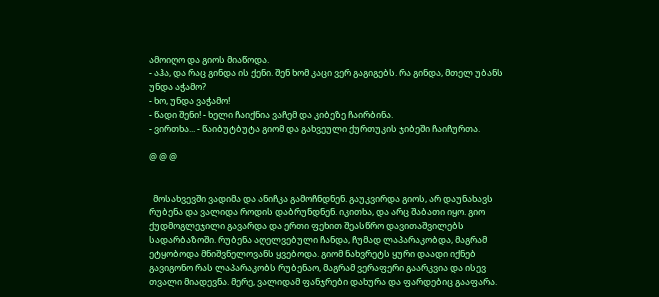ამოიღო და გიოს მიაწოდა.
- აჰა, და რაც გინდა ის ქენი. შენ ხომ კაცი ვერ გაგიგებს. რა გინდა, მთელ უბანს უნდა აჭამო?
- ხო, უნდა ვაჭამო!
- წადი შენი! - ხელი ჩაიქნია ვაჩემ და კიბეზე ჩაირბინა.
- ვირთხა... - წაიბუტბუტა გიომ და გახვეული ქურთუკის ჯიბეში ჩაიჩურთა.

@ @ @


  მოსახვევში ვადიმა და ანიჩკა გამოჩნდნენ. გაუკვირდა გიოს, არ დაუნახავს რუბენა და ვალიდა როდის დაბრუნდნენ. იკითხა, და არც შაბათი იყო. გიო ქუდმოგლეჯილი გავარდა და ერთი ფეხით შეასწრო დავითაშვილებს სადარბაზოში. რუბენა აღელვებული ჩანდა, ჩუმად ლაპარაკობდა, მაგრამ ეტყობოდა მნიშვნელოვანს ყვებოდა. გიომ ნახვრეტს ყური დაადი იქნებ გავიგონო რას ლაპარაკობს რუბენაო, მაგრამ ვერაფერი გაარკვია და ისევ თვალი მიადევნა. მერე, ვალიდამ ფანჯრები დახურა და ფარდებიც გააფარა.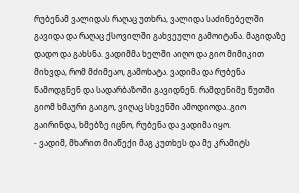რუბენამ ვალიდას რაღაც უთხრა, ვალიდა საძინებელში გავიდა და რაღაც ქსოვილში გახვეული გამოიტანა. მაგიდაზე დადო და გახსნა. ვადიმმა ხელში აიღო და გიო მიმიკით მიხვდა, რომ მძიმეაო, გამოხატა. ვადიმა და რუბენა წამოდგნენ და სადარბაზოში გავიდნენ. რამდენიმე წუთში გიომ ხმაური გაიგო, ვიღაც სხვენში ამოდიოდა..გიო გაირინდა, ხმებზე იცნო, რუბენა და ვადიმა იყო.
- ვადიმ, მხარით მიაწექი მაგ კუთხეს და მე კრამიტს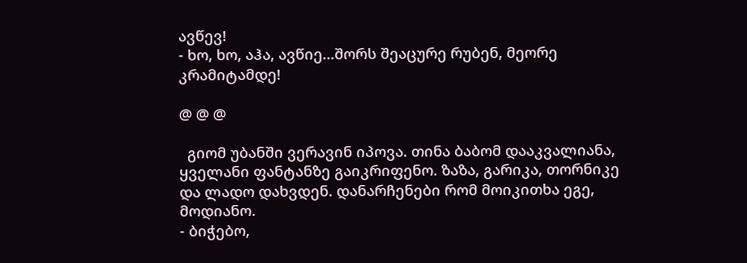ავწევ!
- ხო, ხო, აჰა, ავწიე...შორს შეაცურე რუბენ, მეორე კრამიტამდე!

@ @ @

  გიომ უბანში ვერავინ იპოვა. თინა ბაბომ დააკვალიანა, ყველანი ფანტანზე გაიკრიფენო. ზაზა, გარიკა, თორნიკე და ლადო დახვდენ. დანარჩენები რომ მოიკითხა ეგე, მოდიანო.
- ბიჭებო,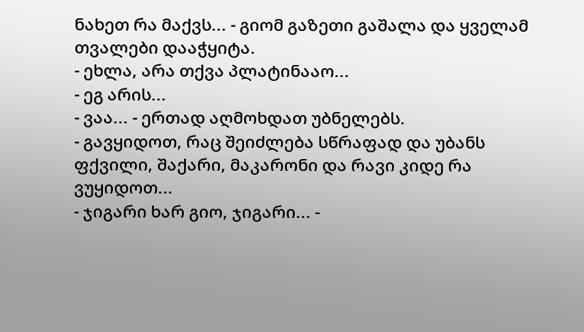ნახეთ რა მაქვს... - გიომ გაზეთი გაშალა და ყველამ თვალები დააჭყიტა.
- ეხლა, არა თქვა პლატინააო...
- ეგ არის...
- ვაა... - ერთად აღმოხდათ უბნელებს.
- გავყიდოთ, რაც შეიძლება სწრაფად და უბანს ფქვილი, შაქარი, მაკარონი და რავი კიდე რა ვუყიდოთ...
- ჯიგარი ხარ გიო, ჯიგარი... -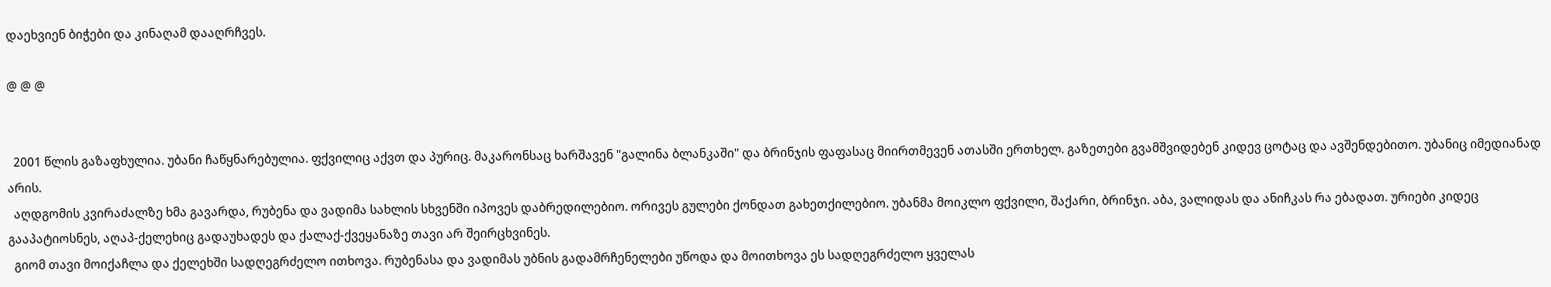დაეხვიენ ბიჭები და კინაღამ დააღრჩვეს.

@ @ @


  2001 წლის გაზაფხულია. უბანი ჩაწყნარებულია. ფქვილიც აქვთ და პურიც. მაკარონსაც ხარშავენ "გალინა ბლანკაში" და ბრინჯის ფაფასაც მიირთმევენ ათასში ერთხელ. გაზეთები გვამშვიდებენ კიდევ ცოტაც და ავშენდებითო. უბანიც იმედიანად არის.
  აღდგომის კვირაძალზე ხმა გავარდა, რუბენა და ვადიმა სახლის სხვენში იპოვეს დაბრედილებიო. ორივეს გულები ქონდათ გახეთქილებიო. უბანმა მოიკლო ფქვილი, შაქარი, ბრინჯი. აბა, ვალიდას და ანიჩკას რა ებადათ. ურიები კიდეც გააპატიოსნეს, აღაპ-ქელეხიც გადაუხადეს და ქალაქ-ქვეყანაზე თავი არ შეირცხვინეს.
  გიომ თავი მოიქაჩლა და ქელეხში სადღეგრძელო ითხოვა. რუბენასა და ვადიმას უბნის გადამრჩენელები უწოდა და მოითხოვა ეს სადღეგრძელო ყველას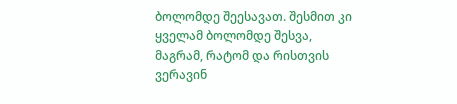ბოლომდე შეესავათ. შესმით კი ყველამ ბოლომდე შესვა, მაგრამ, რატომ და რისთვის ვერავინ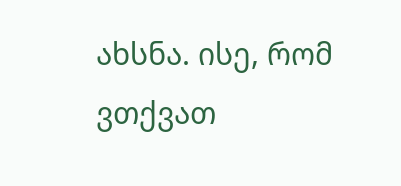ახსნა. ისე, რომ ვთქვათ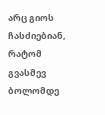არც გიოს ჩასძიებიან, რატომ გვასმევ ბოლომდე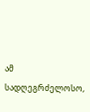ამ სადღეგრძელოსო,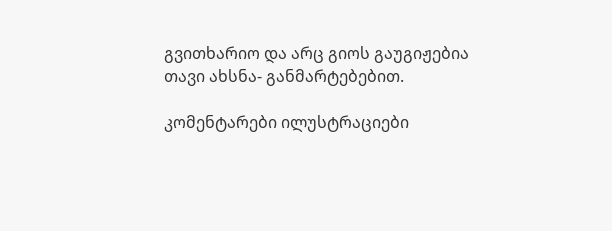გვითხარიო და არც გიოს გაუგიჟებია თავი ახსნა- განმარტებებით.

კომენტარები ილუსტრაციები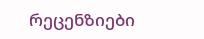რეცენზიები